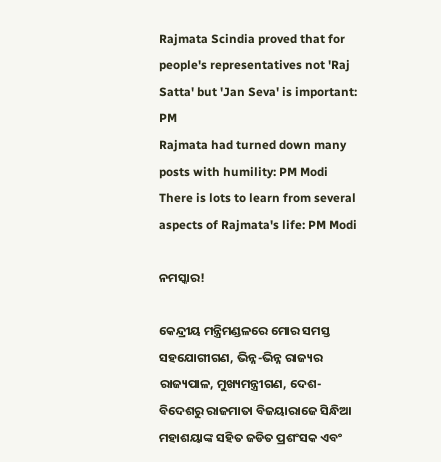Rajmata Scindia proved that for people's representatives not 'Raj Satta' but 'Jan Seva' is important: PM
Rajmata had turned down many posts with humility: PM Modi
There is lots to learn from several aspects of Rajmata's life: PM Modi

ନମସ୍କାର!

କେନ୍ଦ୍ରୀୟ ମନ୍ତ୍ରିମଣ୍ଡଳରେ ମୋର ସମସ୍ତ ସହଯୋଗୀଗଣ, ଭିନ୍ନ-ଭିନ୍ନ ରାଜ୍ୟର ରାଜ୍ୟପାଳ, ମୁଖ୍ୟମନ୍ତ୍ରୀଗଣ, ଦେଶ-ବିଦେଶରୁ ରାଜମାତା ବିଜୟାରାଜେ ସିନ୍ଧିଆ ମହାଶୟାଙ୍କ ସହିତ ଜଡିତ ପ୍ରଶଂସକ ଏବଂ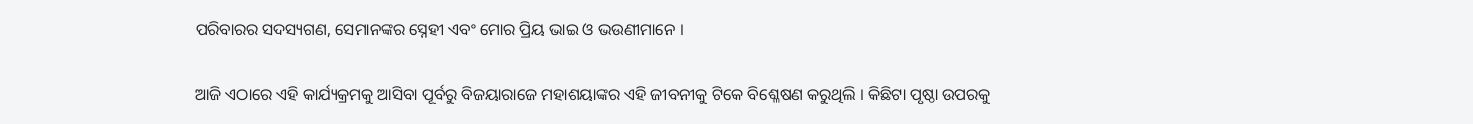ପରିବାରର ସଦସ୍ୟଗଣ, ସେମାନଙ୍କର ସ୍ନେହୀ ଏବଂ ମୋର ପ୍ରିୟ ଭାଇ ଓ ଭଉଣୀମାନେ ।

ଆଜି ଏଠାରେ ଏହି କାର୍ଯ୍ୟକ୍ରମକୁ ଆସିବା ପୂର୍ବରୁ ବିଜୟାରାଜେ ମହାଶୟାଙ୍କର ଏହି ଜୀବନୀକୁ ଟିକେ ବିଶ୍ଳେଷଣ କରୁଥିଲି । କିଛିଟା ପୃଷ୍ଠା ଉପରକୁ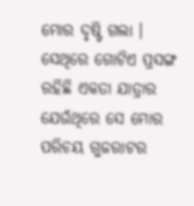ମୋର ଦୃଷ୍ଟି ଗଲା । ସେଥିରେ ଗୋଟିଏ ପ୍ରସଙ୍ଗ ରହିଛି ଏକତା ଯାତ୍ରାର ଯେଉଁଥିରେ ସେ ମୋର ପରିଚୟ ଗୁଜରାଟର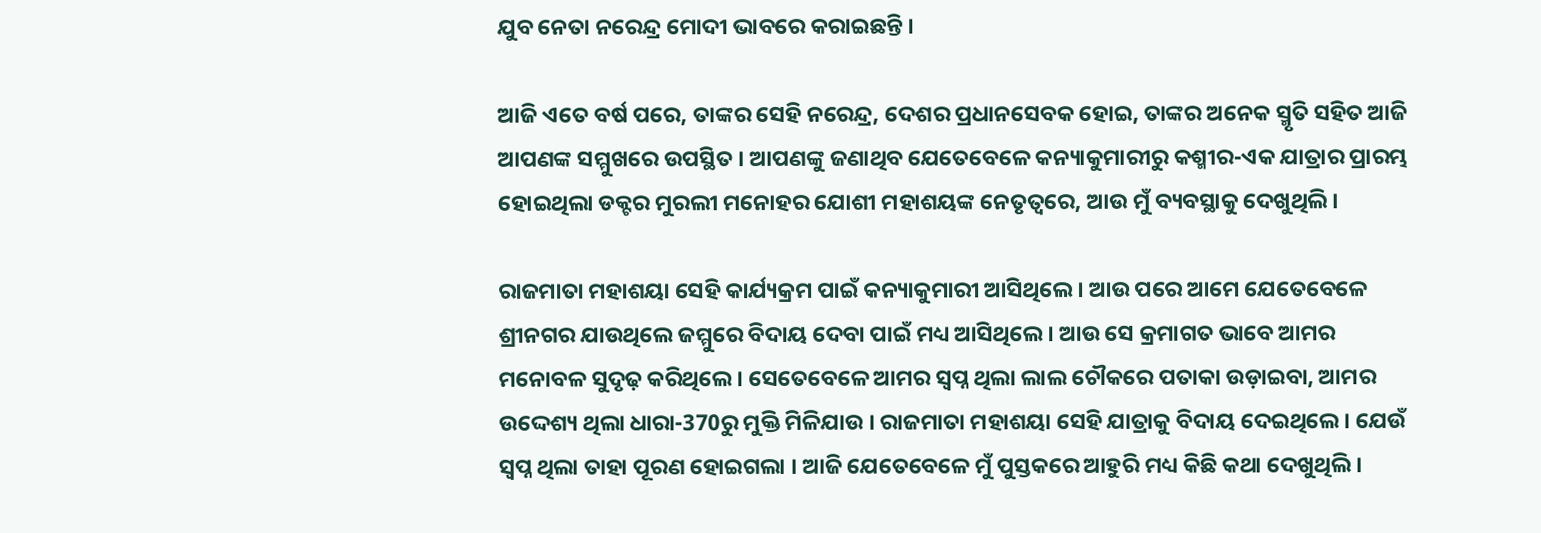ଯୁବ ନେତା ନରେନ୍ଦ୍ର ମୋଦୀ ଭାବରେ କରାଇଛନ୍ତି ।

ଆଜି ଏତେ ବର୍ଷ ପରେ, ତାଙ୍କର ସେହି ନରେନ୍ଦ୍ର, ଦେଶର ପ୍ରଧାନସେବକ ହୋଇ, ତାଙ୍କର ଅନେକ ସ୍ମୃତି ସହିତ ଆଜି ଆପଣଙ୍କ ସମ୍ମୁଖରେ ଉପସ୍ଥିତ । ଆପଣଙ୍କୁ ଜଣାଥିବ ଯେତେବେଳେ କନ୍ୟାକୁମାରୀରୁ କଶ୍ମୀର-ଏକ ଯାତ୍ରାର ପ୍ରାରମ୍ଭ ହୋଇଥିଲା ଡକ୍ଟର ମୁରଲୀ ମନୋହର ଯୋଶୀ ମହାଶୟଙ୍କ ନେତୃତ୍ୱରେ, ଆଉ ମୁଁ ବ୍ୟବସ୍ଥାକୁ ଦେଖୁଥିଲି ।

ରାଜମାତା ମହାଶୟା ସେହି କାର୍ଯ୍ୟକ୍ରମ ପାଇଁ କନ୍ୟାକୁମାରୀ ଆସିଥିଲେ । ଆଉ ପରେ ଆମେ ଯେତେବେଳେ ଶ୍ରୀନଗର ଯାଉଥିଲେ ଜମ୍ମୁରେ ବିଦାୟ ଦେବା ପାଇଁ ମଧ୍ୟ ଆସିଥିଲେ । ଆଉ ସେ କ୍ରମାଗତ ଭାବେ ଆମର ମନୋବଳ ସୁଦୃଢ଼ କରିଥିଲେ । ସେତେବେଳେ ଆମର ସ୍ୱପ୍ନ ଥିଲା ଲାଲ ଚୌକରେ ପତାକା ଉଡ଼ାଇବା, ଆମର ଉଦ୍ଦେଶ୍ୟ ଥିଲା ଧାରା-370ରୁ ମୁକ୍ତି ମିଳିଯାଉ । ରାଜମାତା ମହାଶୟା ସେହି ଯାତ୍ରାକୁ ବିଦାୟ ଦେଇଥିଲେ । ଯେଉଁ ସ୍ୱପ୍ନ ଥିଲା ତାହା ପୂରଣ ହୋଇଗଲା । ଆଜି ଯେତେବେଳେ ମୁଁ ପୁସ୍ତକରେ ଆହୁରି ମଧ୍ୟ କିଛି କଥା ଦେଖୁଥିଲି ।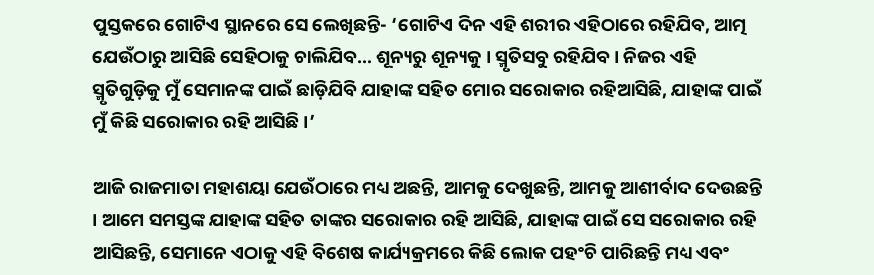ପୁସ୍ତକରେ ଗୋଟିଏ ସ୍ଥାନରେ ସେ ଲେଖିଛନ୍ତି- ‘ଗୋଟିଏ ଦିନ ଏହି ଶରୀର ଏହିଠାରେ ରହିଯିବ, ଆତ୍ମ ଯେଉଁଠାରୁ ଆସିଛି ସେହିଠାକୁ ଚାଲିଯିବ… ଶୂନ୍ୟରୁ ଶୂନ୍ୟକୁ । ସ୍ମୃତିସବୁ ରହିଯିବ । ନିଜର ଏହି ସ୍ମୃତିଗୁଡ଼ିକୁ ମୁଁ ସେମାନଙ୍କ ପାଇଁ ଛାଡ଼ିଯିବି ଯାହାଙ୍କ ସହିତ ମୋର ସରୋକାର ରହିଆସିଛି, ଯାହାଙ୍କ ପାଇଁ ମୁଁ କିଛି ସରୋକାର ରହି ଆସିଛି ।’

ଆଜି ରାଜମାତା ମହାଶୟା ଯେଉଁଠାରେ ମଧ୍ୟ ଅଛନ୍ତି, ଆମକୁ ଦେଖୁଛନ୍ତି, ଆମକୁ ଆଶୀର୍ବାଦ ଦେଉଛନ୍ତି । ଆମେ ସମସ୍ତଙ୍କ ଯାହାଙ୍କ ସହିତ ତାଙ୍କର ସରୋକାର ରହି ଆସିଛି, ଯାହାଙ୍କ ପାଇଁ ସେ ସରୋକାର ରହି ଆସିଛନ୍ତି, ସେମାନେ ଏଠାକୁ ଏହି ବିଶେଷ କାର୍ଯ୍ୟକ୍ରମରେ କିଛି ଲୋକ ପହଂଚି ପାରିଛନ୍ତି ମଧ୍ୟ ଏବଂ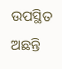ଉପସ୍ଥିତ ଅଛନ୍ତି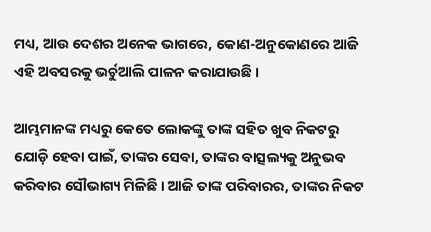ମଧ୍ୟ, ଆଉ ଦେଶର ଅନେକ ଭାଗରେ, କୋଣ-ଅନୁକୋଣରେ ଆଜି ଏହି ଅବସରକୁ ଭର୍ଚୁଆଲି ପାଳନ କରାଯାଉଛି ।

ଆମ୍ଭମାନଙ୍କ ମଧ୍ୟରୁ କେତେ ଲୋକଙ୍କୁ ତାଙ୍କ ସହିତ ଖୁବ ନିକଟରୁ ଯୋଡ଼ି ହେବା ପାଇଁ, ତାଙ୍କର ସେବା, ତାଙ୍କର ବାତ୍ସଲ୍ୟକୁ ଅନୁଭବ କରିବାର ସୌଭାଗ୍ୟ ମିଳିଛି । ଆଜି ତାଙ୍କ ପରିବାରର, ତାଙ୍କର ନିକଟ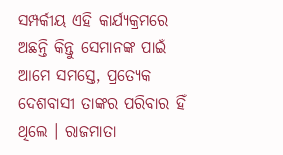ସମ୍ପର୍କୀୟ ଏହି କାର୍ଯ୍ୟକ୍ରମରେ ଅଛନ୍ତି କିନ୍ତୁ ସେମାନଙ୍କ ପାଇଁ ଆମେ ସମସ୍ତେ, ପ୍ରତ୍ୟେକ ଦେଶବାସୀ ତାଙ୍କର ପରିବାର ହିଁ ଥିଲେ । ରାଜମାତା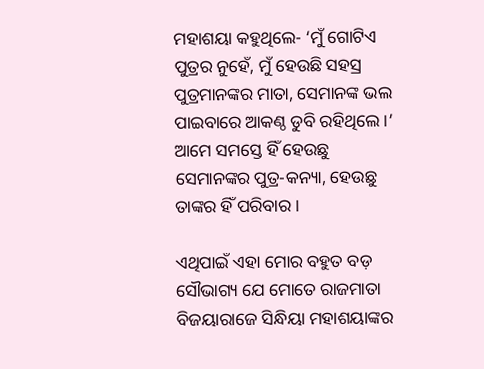ମହାଶୟା କହୁଥିଲେ- ‘ମୁଁ ଗୋଟିଏ ପୁତ୍ରର ନୁହେଁ, ମୁଁ ହେଉଛି ସହସ୍ର ପୁତ୍ରମାନଙ୍କର ମାତା, ସେମାନଙ୍କ ଭଲ ପାଇବାରେ ଆକଣ୍ଠ ଡୁବି ରହିଥିଲେ ।’ ଆମେ ସମସ୍ତେ ହିଁ ହେଉଛୁ ସେମାନଙ୍କର ପୁତ୍ର-କନ୍ୟା, ହେଉଛୁ ତାଙ୍କର ହିଁ ପରିବାର ।

ଏଥିପାଇଁ ଏହା ମୋର ବହୁତ ବଡ଼ ସୌଭାଗ୍ୟ ଯେ ମୋତେ ରାଜମାତା ବିଜୟାରାଜେ ସିନ୍ଧିୟା ମହାଶୟାଙ୍କର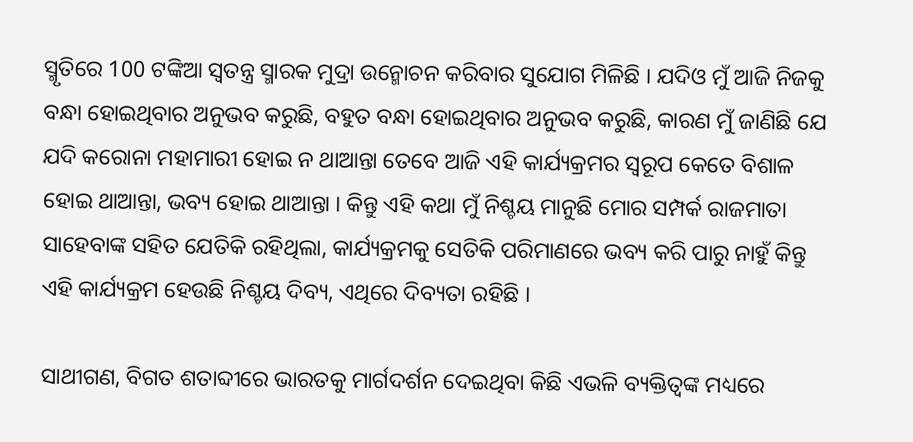ସ୍ମୃତିରେ 100 ଟଙ୍କିଆ ସ୍ୱତନ୍ତ୍ର ସ୍ମାରକ ମୁଦ୍ରା ଉନ୍ମୋଚନ କରିବାର ସୁଯୋଗ ମିଳିଛି । ଯଦିଓ ମୁଁ ଆଜି ନିଜକୁ ବନ୍ଧା ହୋଇଥିବାର ଅନୁଭବ କରୁଛି, ବହୁତ ବନ୍ଧା ହୋଇଥିବାର ଅନୁଭବ କରୁଛି, କାରଣ ମୁଁ ଜାଣିଛି ଯେ ଯଦି କରୋନା ମହାମାରୀ ହୋଇ ନ ଥାଆନ୍ତା ତେବେ ଆଜି ଏହି କାର୍ଯ୍ୟକ୍ରମର ସ୍ୱରୂପ କେତେ ବିଶାଳ ହୋଇ ଥାଆନ୍ତା, ଭବ୍ୟ ହୋଇ ଥାଆନ୍ତା । କିନ୍ତୁ ଏହି କଥା ମୁଁ ନିଶ୍ଚୟ ମାନୁଛି ମୋର ସମ୍ପର୍କ ରାଜମାତା ସାହେବାଙ୍କ ସହିତ ଯେତିକି ରହିଥିଲା, କାର୍ଯ୍ୟକ୍ରମକୁ ସେତିକି ପରିମାଣରେ ଭବ୍ୟ କରି ପାରୁ ନାହୁଁ କିନ୍ତୁ ଏହି କାର୍ଯ୍ୟକ୍ରମ ହେଉଛି ନିଶ୍ଚୟ ଦିବ୍ୟ, ଏଥିରେ ଦିବ୍ୟତା ରହିଛି ।

ସାଥୀଗଣ, ବିଗତ ଶତାବ୍ଦୀରେ ଭାରତକୁ ମାର୍ଗଦର୍ଶନ ଦେଇଥିବା କିଛି ଏଭଳି ବ୍ୟକ୍ତିତ୍ୱଙ୍କ ମଧ୍ୟରେ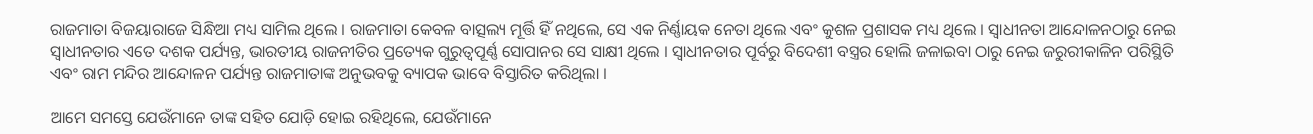ରାଜମାତା ବିଜୟାରାଜେ ସିନ୍ଧିଆ ମଧ୍ୟ ସାମିଲ ଥିଲେ । ରାଜମାତା କେବଳ ବାତ୍ସଲ୍ୟ ମୂର୍ତ୍ତି ହିଁ ନଥିଲେ, ସେ ଏକ ନିର୍ଣ୍ଣାୟକ ନେତା ଥିଲେ ଏବଂ କୁଶଳ ପ୍ରଶାସକ ମଧ୍ୟ ଥିଲେ । ସ୍ୱାଧୀନତା ଆନ୍ଦୋଳନଠାରୁ ନେଇ ସ୍ୱାଧୀନତାର ଏତେ ଦଶକ ପର୍ଯ୍ୟନ୍ତ, ଭାରତୀୟ ରାଜନୀତିର ପ୍ରତ୍ୟେକ ଗୁରୁତ୍ୱପୂର୍ଣ୍ଣ ସୋପାନର ସେ ସାକ୍ଷୀ ଥିଲେ । ସ୍ୱାଧୀନତାର ପୂର୍ବରୁ ବିଦେଶୀ ବସ୍ତ୍ରର ହୋଲି ଜଳାଇବା ଠାରୁ ନେଇ ଜରୁରୀକାଳିନ ପରିସ୍ଥିତି ଏବଂ ରାମ ମନ୍ଦିର ଆନ୍ଦୋଳନ ପର୍ଯ୍ୟନ୍ତ ରାଜମାତାଙ୍କ ଅନୁଭବକୁ ବ୍ୟାପକ ଭାବେ ବିସ୍ତାରିତ କରିଥିଲା ।

ଆମେ ସମସ୍ତେ ଯେଉଁମାନେ ତାଙ୍କ ସହିତ ଯୋଡ଼ି ହୋଇ ରହିଥିଲେ, ଯେଉଁମାନେ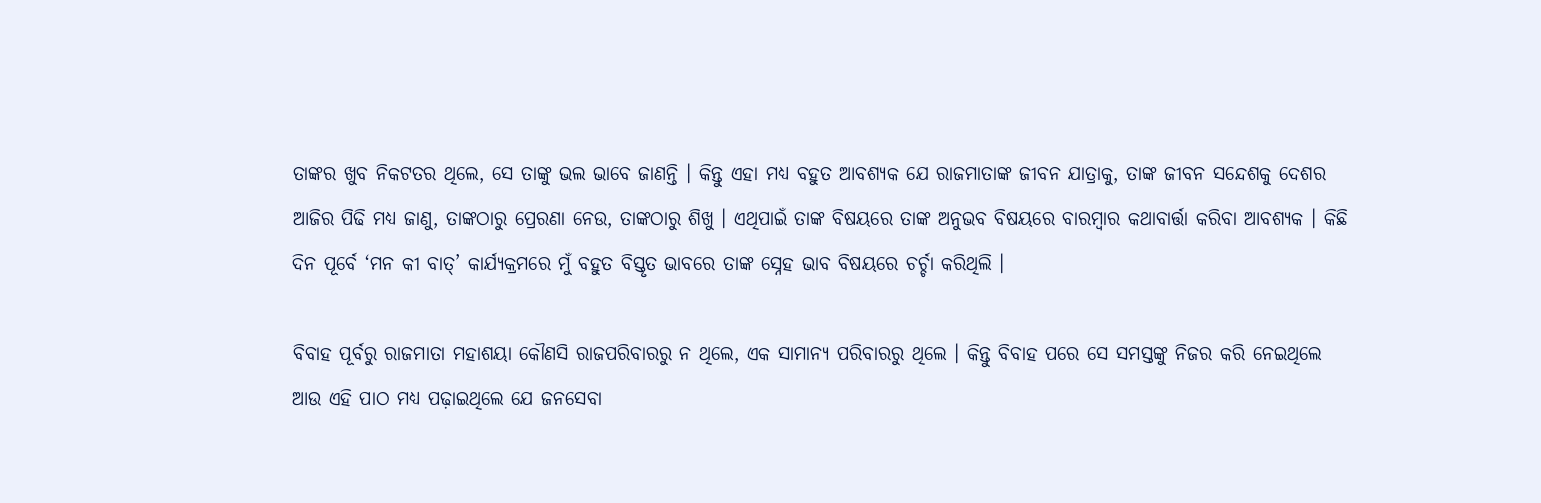ତାଙ୍କର ଖୁବ ନିକଟତର ଥିଲେ, ସେ ତାଙ୍କୁ ଭଲ ଭାବେ ଜାଣନ୍ତି । କିନ୍ତୁ ଏହା ମଧ୍ୟ ବହୁତ ଆବଶ୍ୟକ ଯେ ରାଜମାତାଙ୍କ ଜୀବନ ଯାତ୍ରାକୁ, ତାଙ୍କ ଜୀବନ ସନ୍ଦେଶକୁ ଦେଶର ଆଜିର ପିଢି ମଧ୍ୟ ଜାଣୁ, ତାଙ୍କଠାରୁ ପ୍ରେରଣା ନେଉ, ତାଙ୍କଠାରୁ ଶିଖୁ । ଏଥିପାଇଁ ତାଙ୍କ ବିଷୟରେ ତାଙ୍କ ଅନୁଭବ ବିଷୟରେ ବାରମ୍ବାର କଥାବାର୍ତ୍ତା କରିବା ଆବଶ୍ୟକ । କିଛି ଦିନ ପୂର୍ବେ ‘ମନ କୀ ବାତ୍’ କାର୍ଯ୍ୟକ୍ରମରେ ମୁଁ ବହୁତ ବିସ୍ତୃତ ଭାବରେ ତାଙ୍କ ସ୍ନେହ ଭାବ ବିଷୟରେ ଚର୍ଚ୍ଚା କରିଥିଲି ।

ବିବାହ ପୂର୍ବରୁ ରାଜମାତା ମହାଶୟା କୌଣସି ରାଜପରିବାରରୁ ନ ଥିଲେ, ଏକ ସାମାନ୍ୟ ପରିବାରରୁ ଥିଲେ । କିନ୍ତୁ ବିବାହ ପରେ ସେ ସମସ୍ତଙ୍କୁ ନିଜର କରି ନେଇଥିଲେ ଆଉ ଏହି ପାଠ ମଧ୍ୟ ପଢ଼ାଇଥିଲେ ଯେ ଜନସେବା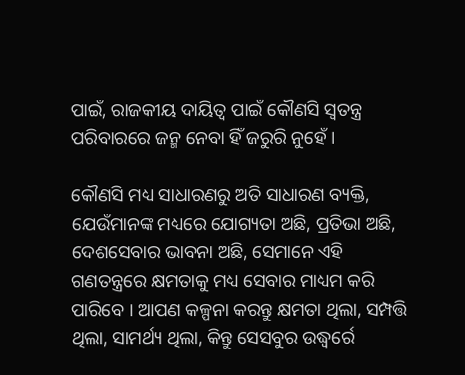ପାଇଁ, ରାଜକୀୟ ଦାୟିତ୍ୱ ପାଇଁ କୌଣସି ସ୍ୱତନ୍ତ୍ର ପରିବାରରେ ଜନ୍ମ ନେବା ହିଁ ଜରୁରି ନୁହେଁ ।

କୌଣସି ମଧ୍ୟ ସାଧାରଣରୁ ଅତି ସାଧାରଣ ବ୍ୟକ୍ତି, ଯେଉଁମାନଙ୍କ ମଧ୍ୟରେ ଯୋଗ୍ୟତା ଅଛି, ପ୍ରତିଭା ଅଛି, ଦେଶସେବାର ଭାବନା ଅଛି, ସେମାନେ ଏହି ଗଣତନ୍ତ୍ରରେ କ୍ଷମତାକୁ ମଧ୍ୟ ସେବାର ମାଧ୍ୟମ କରି ପାରିବେ । ଆପଣ କଳ୍ପନା କରନ୍ତୁ କ୍ଷମତା ଥିଲା, ସମ୍ପତ୍ତି ଥିଲା, ସାମର୍ଥ୍ୟ ଥିଲା, କିନ୍ତୁ ସେସବୁର ଉଦ୍ଧ୍ୱର୍ରେ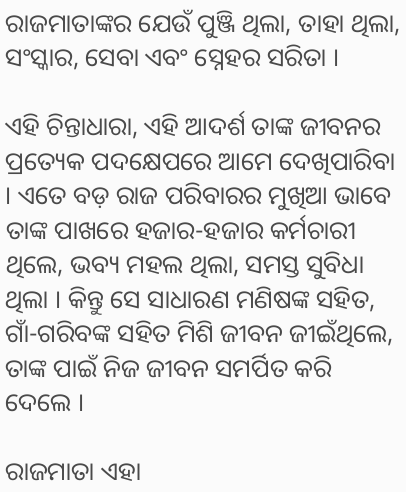ରାଜମାତାଙ୍କର ଯେଉଁ ପୁଞ୍ଜି ଥିଲା, ତାହା ଥିଲା, ସଂସ୍କାର, ସେବା ଏବଂ ସ୍ନେହର ସରିତା ।

ଏହି ଚିନ୍ତାଧାରା, ଏହି ଆଦର୍ଶ ତାଙ୍କ ଜୀବନର ପ୍ରତ୍ୟେକ ପଦକ୍ଷେପରେ ଆମେ ଦେଖିପାରିବା । ଏତେ ବଡ଼ ରାଜ ପରିବାରର ମୁଖିଆ ଭାବେ ତାଙ୍କ ପାଖରେ ହଜାର-ହଜାର କର୍ମଚାରୀ ଥିଲେ, ଭବ୍ୟ ମହଲ ଥିଲା, ସମସ୍ତ ସୁବିଧା ଥିଲା । କିନ୍ତୁ ସେ ସାଧାରଣ ମଣିଷଙ୍କ ସହିତ, ଗାଁ-ଗରିବଙ୍କ ସହିତ ମିଶି ଜୀବନ ଜୀଇଁଥିଲେ, ତାଙ୍କ ପାଇଁ ନିଜ ଜୀବନ ସମର୍ପିତ କରି ଦେଲେ ।

ରାଜମାତା ଏହା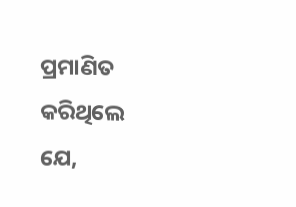ପ୍ରମାଣିତ କରିଥିଲେ ଯେ,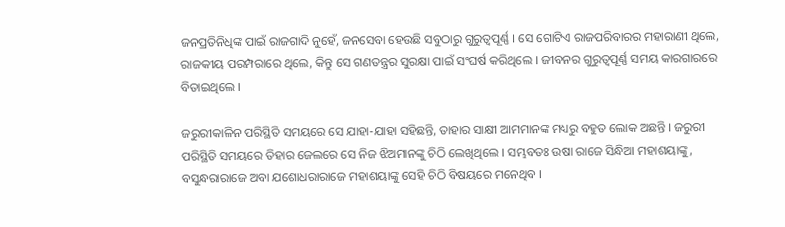ଜନପ୍ରତିନିଧିଙ୍କ ପାଇଁ ରାଜଗାଦି ନୁହେଁ, ଜନସେବା ହେଉଛି ସବୁଠାରୁ ଗୁରୁତ୍ୱପୂର୍ଣ୍ଣ । ସେ ଗୋଟିଏ ରାଜପରିବାରର ମହାରାଣୀ ଥିଲେ, ରାଜକୀୟ ପରମ୍ପରାରେ ଥିଲେ, କିନ୍ତୁ ସେ ଗଣତନ୍ତ୍ରର ସୁରକ୍ଷା ପାଇଁ ସଂଘର୍ଷ କରିଥିଲେ । ଜୀବନର ଗୁରୁତ୍ୱପୂର୍ଣ୍ଣ ସମୟ କାରଗାରରେ ବିତାଇଥିଲେ ।

ଜରୁରୀକାଳିନ ପରିସ୍ଥିତି ସମୟରେ ସେ ଯାହା-ଯାହା ସହିଛନ୍ତି, ତାହାର ସାକ୍ଷୀ ଆମମାନଙ୍କ ମଧ୍ୟରୁ ବହୁତ ଲୋକ ଅଛନ୍ତି । ଜରୁରୀ ପରିସ୍ଥିତି ସମୟରେ ତିହାର ଜେଲରେ ସେ ନିଜ ଝିଅମାନଙ୍କୁ ଚିଠି ଲେଖିଥିଲେ । ସମ୍ଭବତଃ ଉଷା ରାଜେ ସିନ୍ଧିଆ ମହାଶୟାଙ୍କୁ, ବସୁନ୍ଧରାରାଜେ ଅବା ଯଶୋଧରାରାଜେ ମହାଶୟାଙ୍କୁ ସେହି ଚିଠି ବିଷୟରେ ମନେଥିବ ।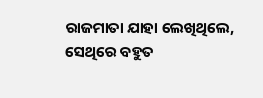ରାଜମାତା ଯାହା ଲେଖିଥିଲେ, ସେଥିରେ ବହୁତ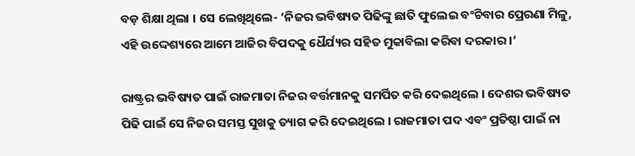ବଡ଼ ଶିକ୍ଷା ଥିଲା । ସେ ଲେଖିଥିଲେ- ‘ନିଜର ଭବିଷ୍ୟତ ପିଢିଙ୍କୁ ଛାତି ଫୁଲେଇ ବଂଚିବାର ପ୍ରେରଣା ମିଳୁ, ଏହି ଉଦ୍ଦେଶ୍ୟରେ ଆମେ ଆଜିର ବିପଦକୁ ଧୈର୍ଯ୍ୟର ସହିତ ମୁକାବିଲା କରିବା ଦରକାର ।’

ରାଷ୍ଟ୍ରର ଭବିଷ୍ୟତ ପାଇଁ ରାଜମାତା ନିଜର ବର୍ତ୍ତମାନକୁ ସମର୍ପିତ କରି ଦେଇଥିଲେ । ଦେଶର ଭବିଷ୍ୟତ ପିଢି ପାଇଁ ସେ ନିଜର ସମସ୍ତ ସୁଖକୁ ତ୍ୟାଗ କରି ଦେଇଥିଲେ । ରାଜମାତା ପଦ ଏବଂ ପ୍ରତିଷ୍ଠା ପାଇଁ ନା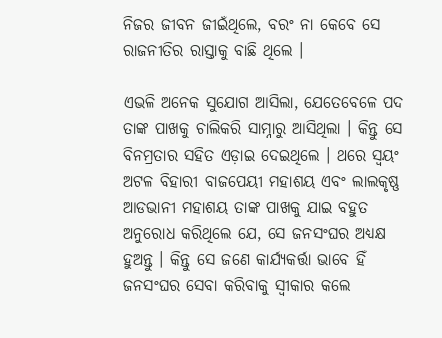ନିଜର ଜୀବନ ଜୀଇଁଥିଲେ, ବରଂ ନା କେବେ ସେ ରାଜନୀତିର ରାସ୍ତାକୁ ବାଛି ଥିଲେ ।

ଏଭଳି ଅନେକ ସୁଯୋଗ ଆସିଲା, ଯେତେବେଳେ ପଦ ତାଙ୍କ ପାଖକୁ ଚାଲିକରି ସାମ୍ନାରୁ ଆସିଥିଲା । କିନ୍ତୁ ସେ ବିନମ୍ରତାର ସହିତ ଏଡ଼ାଇ ଦେଇଥିଲେ । ଥରେ ସ୍ୱୟଂ ଅଟଳ ବିହାରୀ ବାଜପେୟୀ ମହାଶୟ ଏବଂ ଲାଲକୃଷ୍ଣ ଆଡଭାନୀ ମହାଶୟ ତାଙ୍କ ପାଖକୁ ଯାଇ ବହୁତ ଅନୁରୋଧ କରିଥିଲେ ଯେ, ସେ ଜନସଂଘର ଅଧ୍ୟକ୍ଷ ହୁଅନ୍ତୁ । କିନ୍ତୁ ସେ ଜଣେ କାର୍ଯ୍ୟକର୍ତ୍ତା ଭାବେ ହିଁ ଜନସଂଘର ସେବା କରିବାକୁ ସ୍ୱୀକାର କଲେ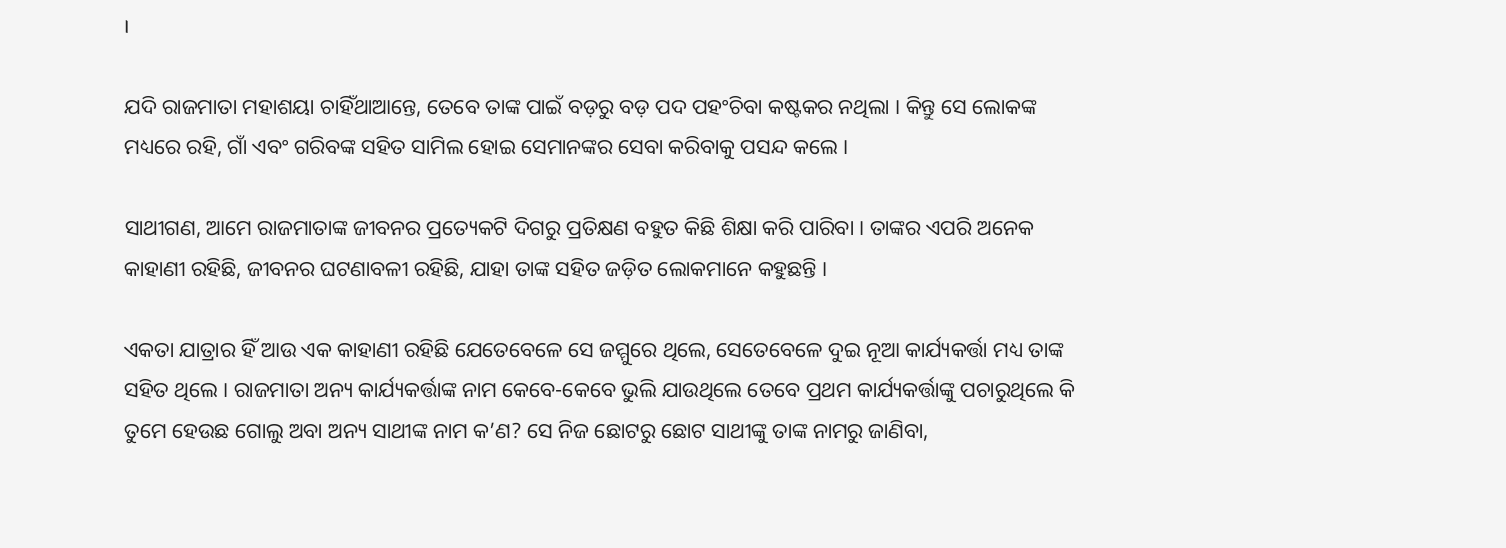।

ଯଦି ରାଜମାତା ମହାଶୟା ଚାହିଁଥାଆନ୍ତେ, ତେବେ ତାଙ୍କ ପାଇଁ ବଡ଼ରୁ ବଡ଼ ପଦ ପହଂଚିବା କଷ୍ଟକର ନଥିଲା । କିନ୍ତୁ ସେ ଲୋକଙ୍କ ମଧ୍ୟରେ ରହି, ଗାଁ ଏବଂ ଗରିବଙ୍କ ସହିତ ସାମିଲ ହୋଇ ସେମାନଙ୍କର ସେବା କରିବାକୁ ପସନ୍ଦ କଲେ ।

ସାଥୀଗଣ, ଆମେ ରାଜମାତାଙ୍କ ଜୀବନର ପ୍ରତ୍ୟେକଟି ଦିଗରୁ ପ୍ରତିକ୍ଷଣ ବହୁତ କିଛି ଶିକ୍ଷା କରି ପାରିବା । ତାଙ୍କର ଏପରି ଅନେକ କାହାଣୀ ରହିଛି, ଜୀବନର ଘଟଣାବଳୀ ରହିଛି, ଯାହା ତାଙ୍କ ସହିତ ଜଡ଼ିତ ଲୋକମାନେ କହୁଛନ୍ତି ।

ଏକତା ଯାତ୍ରାର ହିଁ ଆଉ ଏକ କାହାଣୀ ରହିଛି ଯେତେବେଳେ ସେ ଜମ୍ମୁରେ ଥିଲେ, ସେତେବେଳେ ଦୁଇ ନୂଆ କାର୍ଯ୍ୟକର୍ତ୍ତା ମଧ୍ୟ ତାଙ୍କ ସହିତ ଥିଲେ । ରାଜମାତା ଅନ୍ୟ କାର୍ଯ୍ୟକର୍ତ୍ତାଙ୍କ ନାମ କେବେ-କେବେ ଭୁଲି ଯାଉଥିଲେ ତେବେ ପ୍ରଥମ କାର୍ଯ୍ୟକର୍ତ୍ତାଙ୍କୁ ପଚାରୁଥିଲେ କି ତୁମେ ହେଉଛ ଗୋଲୁ ଅବା ଅନ୍ୟ ସାଥୀଙ୍କ ନାମ କ’ଣ? ସେ ନିଜ ଛୋଟରୁ ଛୋଟ ସାଥୀଙ୍କୁ ତାଙ୍କ ନାମରୁ ଜାଣିବା,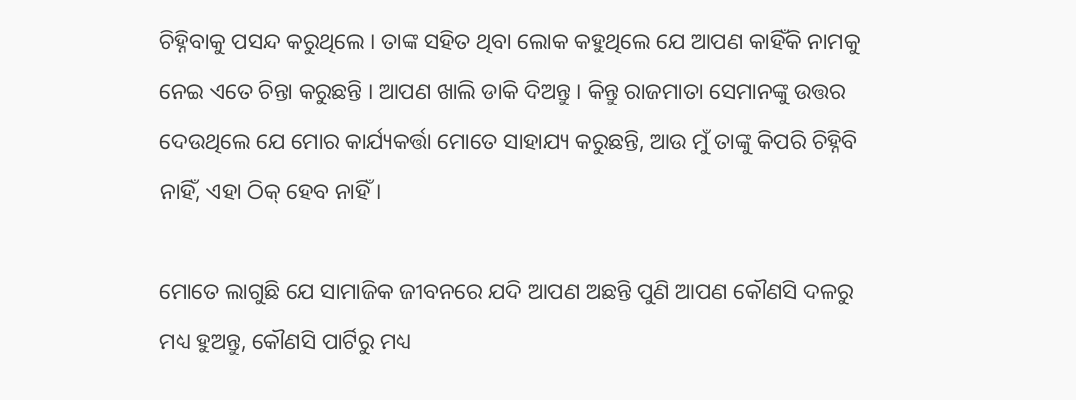ଚିହ୍ନିବାକୁ ପସନ୍ଦ କରୁଥିଲେ । ତାଙ୍କ ସହିତ ଥିବା ଲୋକ କହୁଥିଲେ ଯେ ଆପଣ କାହିଁକି ନାମକୁ ନେଇ ଏତେ ଚିନ୍ତା କରୁଛନ୍ତି । ଆପଣ ଖାଲି ଡାକି ଦିଅନ୍ତୁ । କିନ୍ତୁ ରାଜମାତା ସେମାନଙ୍କୁ ଉତ୍ତର ଦେଉଥିଲେ ଯେ ମୋର କାର୍ଯ୍ୟକର୍ତ୍ତା ମୋତେ ସାହାଯ୍ୟ କରୁଛନ୍ତି, ଆଉ ମୁଁ ତାଙ୍କୁ କିପରି ଚିହ୍ନିବି ନାହିଁ, ଏହା ଠିକ୍ ହେବ ନାହିଁ ।

ମୋତେ ଲାଗୁଛି ଯେ ସାମାଜିକ ଜୀବନରେ ଯଦି ଆପଣ ଅଛନ୍ତି ପୁଣି ଆପଣ କୌଣସି ଦଳରୁ ମଧ୍ୟ ହୁଅନ୍ତୁ, କୌଣସି ପାର୍ଟିରୁ ମଧ୍ୟ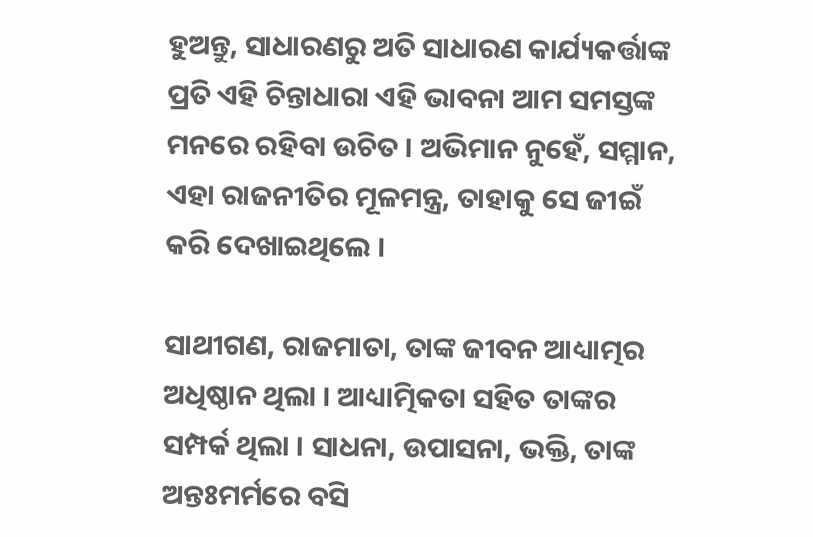ହୁଅନ୍ତୁ, ସାଧାରଣରୁ ଅତି ସାଧାରଣ କାର୍ଯ୍ୟକର୍ତ୍ତାଙ୍କ ପ୍ରତି ଏହି ଚିନ୍ତାଧାରା ଏହି ଭାବନା ଆମ ସମସ୍ତଙ୍କ ମନରେ ରହିବା ଉଚିତ । ଅଭିମାନ ନୁହେଁ, ସମ୍ମାନ, ଏହା ରାଜନୀତିର ମୂଳମନ୍ତ୍ର, ତାହାକୁ ସେ ଜୀଇଁ କରି ଦେଖାଇଥିଲେ ।

ସାଥୀଗଣ, ରାଜମାତା, ତାଙ୍କ ଜୀବନ ଆଧ୍ୟାତ୍ମର ଅଧିଷ୍ଠାନ ଥିଲା । ଆଧ୍ୟାତ୍ମିକତା ସହିତ ତାଙ୍କର ସମ୍ପର୍କ ଥିଲା । ସାଧନା, ଉପାସନା, ଭକ୍ତି, ତାଙ୍କ ଅନ୍ତଃମର୍ମରେ ବସି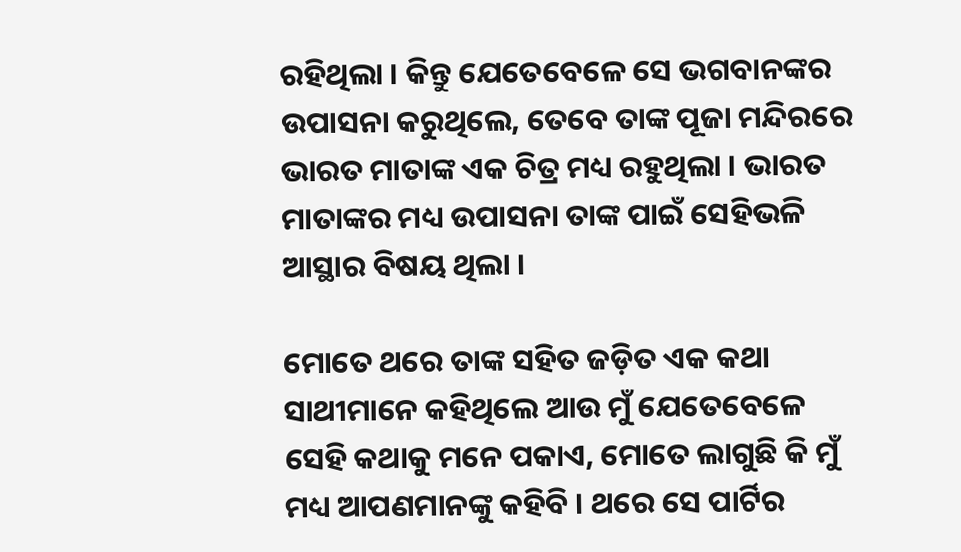ରହିଥିଲା । କିନ୍ତୁ ଯେତେବେଳେ ସେ ଭଗବାନଙ୍କର ଉପାସନା କରୁଥିଲେ, ତେବେ ତାଙ୍କ ପୂଜା ମନ୍ଦିରରେ ଭାରତ ମାତାଙ୍କ ଏକ ଚିତ୍ର ମଧ୍ୟ ରହୁଥିଲା । ଭାରତ ମାତାଙ୍କର ମଧ୍ୟ ଉପାସନା ତାଙ୍କ ପାଇଁ ସେହିଭଳି ଆସ୍ଥାର ବିଷୟ ଥିଲା ।

ମୋତେ ଥରେ ତାଙ୍କ ସହିତ ଜଡ଼ିତ ଏକ କଥା ସାଥୀମାନେ କହିଥିଲେ ଆଉ ମୁଁ ଯେତେବେଳେ ସେହି କଥାକୁ ମନେ ପକାଏ, ମୋତେ ଲାଗୁଛି କି ମୁଁ ମଧ୍ୟ ଆପଣମାନଙ୍କୁ କହିବି । ଥରେ ସେ ପାର୍ଟିର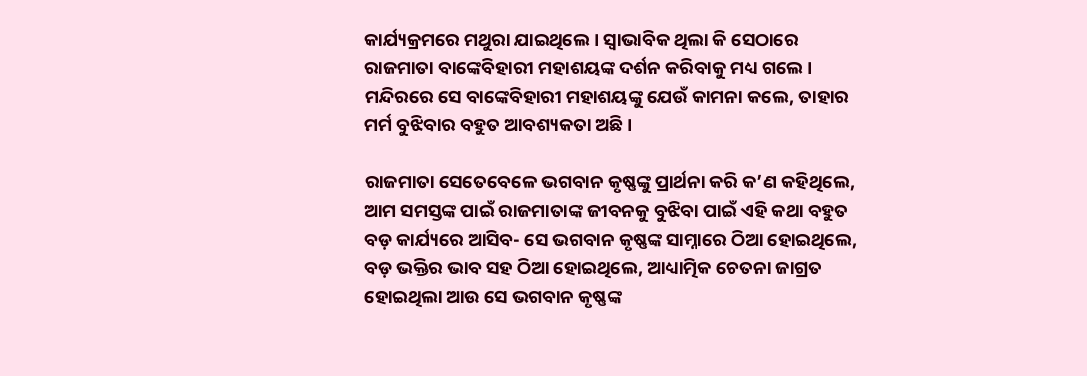କାର୍ଯ୍ୟକ୍ରମରେ ମଥୁରା ଯାଇଥିଲେ । ସ୍ୱାଭାବିକ ଥିଲା କି ସେଠାରେ ରାଜମାତା ବାଙ୍କେବିହାରୀ ମହାଶୟଙ୍କ ଦର୍ଶନ କରିବାକୁ ମଧ୍ୟ ଗଲେ । ମନ୍ଦିରରେ ସେ ବାଙ୍କେବିହାରୀ ମହାଶୟଙ୍କୁ ଯେଉଁ କାମନା କଲେ, ତାହାର ମର୍ମ ବୁଝିବାର ବହୁତ ଆବଶ୍ୟକତା ଅଛି ।

ରାଜମାତା ସେତେବେଳେ ଭଗବାନ କୃଷ୍ଣଙ୍କୁ ପ୍ରାର୍ଥନା କରି କ’ଣ କହିଥିଲେ, ଆମ ସମସ୍ତଙ୍କ ପାଇଁ ରାଜମାତାଙ୍କ ଜୀବନକୁ ବୁଝିବା ପାଇଁ ଏହି କଥା ବହୁତ ବଡ଼ କାର୍ଯ୍ୟରେ ଆସିବ- ସେ ଭଗବାନ କୃଷ୍ଣଙ୍କ ସାମ୍ନାରେ ଠିଆ ହୋଇଥିଲେ, ବଡ଼ ଭକ୍ତିର ଭାବ ସହ ଠିଆ ହୋଇଥିଲେ, ଆଧ୍ୟାତ୍ମିକ ଚେତନା ଜାଗ୍ରତ ହୋଇଥିଲା ଆଉ ସେ ଭଗବାନ କୃଷ୍ଣଙ୍କ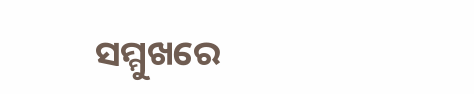ସମ୍ମୁଖରେ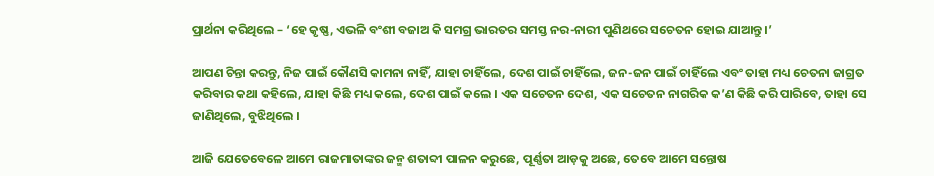ପ୍ରାର୍ଥନା କରିଥିଲେ – ‘ହେ କୃଷ୍ଣ, ଏଭଳି ବଂଶୀ ବଜାଅ କି ସମଗ୍ର ଭାରତର ସମସ୍ତ ନର-ନାରୀ ପୁଣିଥରେ ସଚେତନ ହୋଇ ଯାଆନ୍ତୁ ।’

ଆପଣ ଚିନ୍ତା କରନ୍ତୁ, ନିଜ ପାଇଁ କୌଣସି କାମନା ନାହିଁ, ଯାହା ଚାହିଁଲେ, ଦେଶ ପାଇଁ ଚାହିଁଲେ, ଜନ-ଜନ ପାଇଁ ଚାହିଁଲେ ଏବଂ ତାହା ମଧ୍ୟ ଚେତନା ଜାଗ୍ରତ କରିବାର କଥା କହିଲେ, ଯାହା କିଛି ମଧ୍ୟ କଲେ, ଦେଶ ପାଇଁ କଲେ । ଏକ ସଚେତନ ଦେଶ, ଏକ ସଚେତନ ନାଗରିକ କ’ଣ କିଛି କରି ପାରିବେ, ତାହା ସେ ଜାଣିଥିଲେ, ବୁଝିଥିଲେ ।

ଆଜି ଯେତେବେଳେ ଆମେ ରାଜମାତାଙ୍କର ଜନ୍ମ ଶତାବ୍ଦୀ ପାଳନ କରୁଛେ, ପୂର୍ଣ୍ଣତା ଆଡ଼କୁ ଅଛେ, ତେବେ ଆମେ ସନ୍ତୋଷ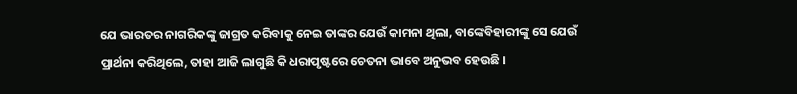ଯେ ଭାରତର ନାଗରିକଙ୍କୁ ଜାଗ୍ରତ କରିବାକୁ ନେଇ ତାଙ୍କର ଯେଉଁ କାମନା ଥିଲା, ବାଙ୍କେବିହାରୀଙ୍କୁ ସେ ଯେଉଁ ପ୍ରାର୍ଥନା କରିଥିଲେ, ତାହା ଆଜି ଲାଗୁଛି କି ଧରାପୃଷ୍ଟରେ ଚେତନା ଭାବେ ଅନୁଭବ ହେଉଛି ।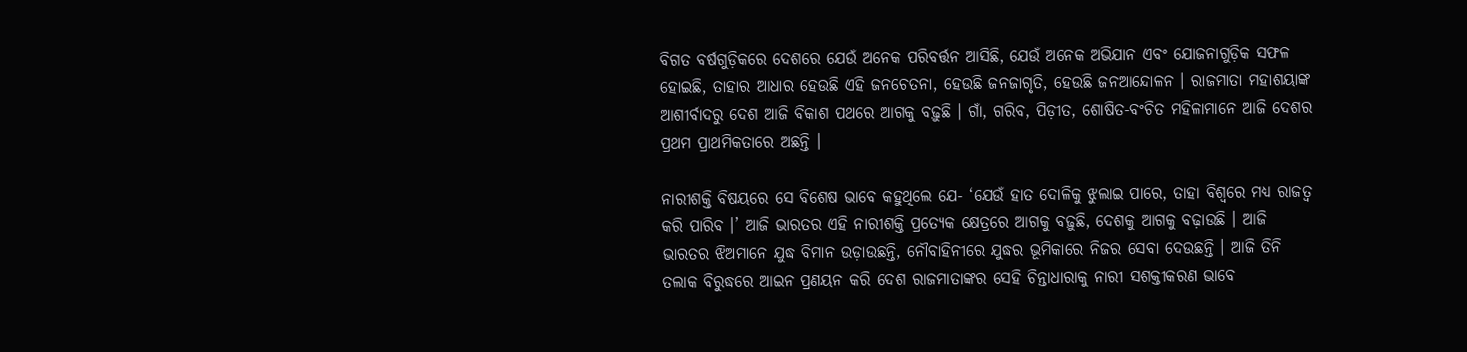ବିଗତ ବର୍ଷଗୁଡ଼ିକରେ ଦେଶରେ ଯେଉଁ ଅନେକ ପରିବର୍ତ୍ତନ ଆସିଛି, ଯେଉଁ ଅନେକ ଅଭିଯାନ ଏବଂ ଯୋଜନାଗୁଡ଼ିକ ସଫଳ ହୋଇଛି, ତାହାର ଆଧାର ହେଉଛି ଏହି ଜନଚେତନା, ହେଉଛି ଜନଜାଗୃତି, ହେଉଛି ଜନଆନ୍ଦୋଳନ । ରାଜମାତା ମହାଶୟାଙ୍କ ଆଶୀର୍ବାଦରୁ ଦେଶ ଆଜି ବିକାଶ ପଥରେ ଆଗକୁ ବଢ଼ୁଛି । ଗାଁ, ଗରିବ, ପିଡ଼ୀତ, ଶୋଷିତ-ବଂଚିତ ମହିଳାମାନେ ଆଜି ଦେଶର ପ୍ରଥମ ପ୍ରାଥମିକତାରେ ଅଛନ୍ତି ।

ନାରୀଶକ୍ତି ବିଷୟରେ ସେ ବିଶେଷ ଭାବେ କହୁଥିଲେ ଯେ- ‘ଯେଉଁ ହାତ ଦୋଳିକୁ ଝୁଲାଇ ପାରେ, ତାହା ବିଶ୍ୱରେ ମଧ୍ୟ ରାଜତ୍ୱ କରି ପାରିବ ।’ ଆଜି ଭାରତର ଏହି ନାରୀଶକ୍ତି ପ୍ରତ୍ୟେକ କ୍ଷେତ୍ରରେ ଆଗକୁ ବଢ଼ୁଛି, ଦେଶକୁ ଆଗକୁ ବଢ଼ାଉଛି । ଆଜି ଭାରତର ଝିଅମାନେ ଯୁଦ୍ଧ ବିମାନ ଉଡ଼ାଉଛନ୍ତି, ନୌବାହିନୀରେ ଯୁଦ୍ଧର ଭୂମିକାରେ ନିଜର ସେବା ଦେଉଛନ୍ତି । ଆଜି ତିନି ତଲାକ ବିରୁଦ୍ଧରେ ଆଇନ ପ୍ରଣୟନ କରି ଦେଶ ରାଜମାତାଙ୍କର ସେହି ଚିନ୍ତାଧାରାକୁ ନାରୀ ସଶକ୍ତୀକରଣ ଭାବେ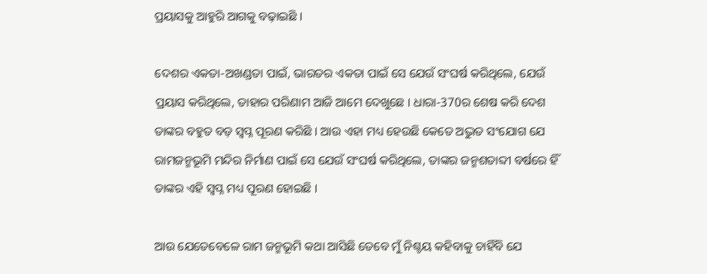ପ୍ରୟାସକୁ ଆହୁରି ଆଗକୁ ବଢ଼ାଇଛି ।

ଦେଶର ଏକତା-ଅଖଣ୍ଡତା ପାଇଁ, ଭାରତର ଏକତା ପାଇଁ ସେ ଯେଉଁ ସଂଘର୍ଷ କରିଥିଲେ, ଯେଉଁ ପ୍ରୟାସ କରିଥିଲେ, ତାହାର ପରିଣାମ ଆଜି ଆମେ ଦେଖୁଛେ । ଧାରା-370ର ଶେଷ କରି ଦେଶ ତାଙ୍କର ବହୁତ ବଡ଼ ସ୍ୱପ୍ନ ପୂରଣ କରିଛି । ଆଉ ଏହା ମଧ୍ୟ ହେଉଛି କେତେ ଅଦ୍ଭୁତ ସଂଯୋଗ ଯେ ରାମଜନ୍ମଭୂମି ମନ୍ଦିର ନିର୍ମାଣ ପାଇଁ ସେ ଯେଉଁ ସଂଘର୍ଷ କରିଥିଲେ, ତାଙ୍କର ଜନ୍ମଶତାବ୍ଦୀ ବର୍ଷରେ ହିଁ ତାଙ୍କର ଏହି ସ୍ୱପ୍ନ ମଧ୍ୟ ପୂରଣ ହୋଇଛି ।

ଆଉ ଯେତେବେଳେ ରାମ ଜନ୍ମଭୂମି କଥା ଆସିଛି ତେବେ ମୁଁ ନିଶ୍ଚୟ କହିବାକୁ ଚାହିଁବି ଯେ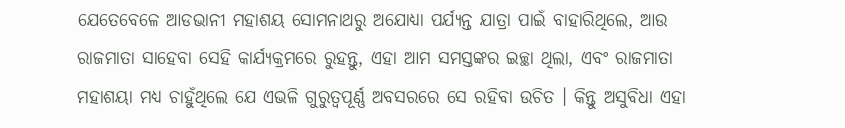ଯେତେବେଳେ ଆଡଭାନୀ ମହାଶୟ ସୋମନାଥରୁ ଅଯୋଧ୍ୟା ପର୍ଯ୍ୟନ୍ତ ଯାତ୍ରା ପାଇଁ ବାହାରିଥିଲେ, ଆଉ ରାଜମାତା ସାହେବା ସେହି କାର୍ଯ୍ୟକ୍ରମରେ ରୁହନ୍ତୁ, ଏହା ଆମ ସମସ୍ତଙ୍କର ଇଚ୍ଛା ଥିଲା, ଏବଂ ରାଜମାତା ମହାଶୟା ମଧ୍ୟ ଚାହୁଁଥିଲେ ଯେ ଏଭଳି ଗୁରୁତ୍ୱପୂର୍ଣ୍ଣ ଅବସରରେ ସେ ରହିବା ଉଚିତ । କିନ୍ତୁ ଅସୁବିଧା ଏହା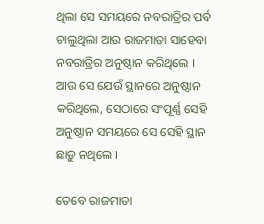ଥିଲା ସେ ସମୟରେ ନବରାତ୍ରିର ପର୍ବ ଚାଲୁଥିଲା ଆଉ ରାଜମାତା ସାହେବା ନବରାତ୍ରିର ଅନୁଷ୍ଠାନ କରିଥିଲେ । ଆଉ ସେ ଯେଉଁ ସ୍ଥାନରେ ଅନୁଷ୍ଠାନ କରିଥିଲେ, ସେଠାରେ ସଂପୂର୍ଣ୍ଣ ସେହି ଅନୁଷ୍ଠାନ ସମୟରେ ସେ ସେହି ସ୍ଥାନ ଛାଡ଼ୁ ନଥିଲେ ।

ତେବେ ରାଜମାତା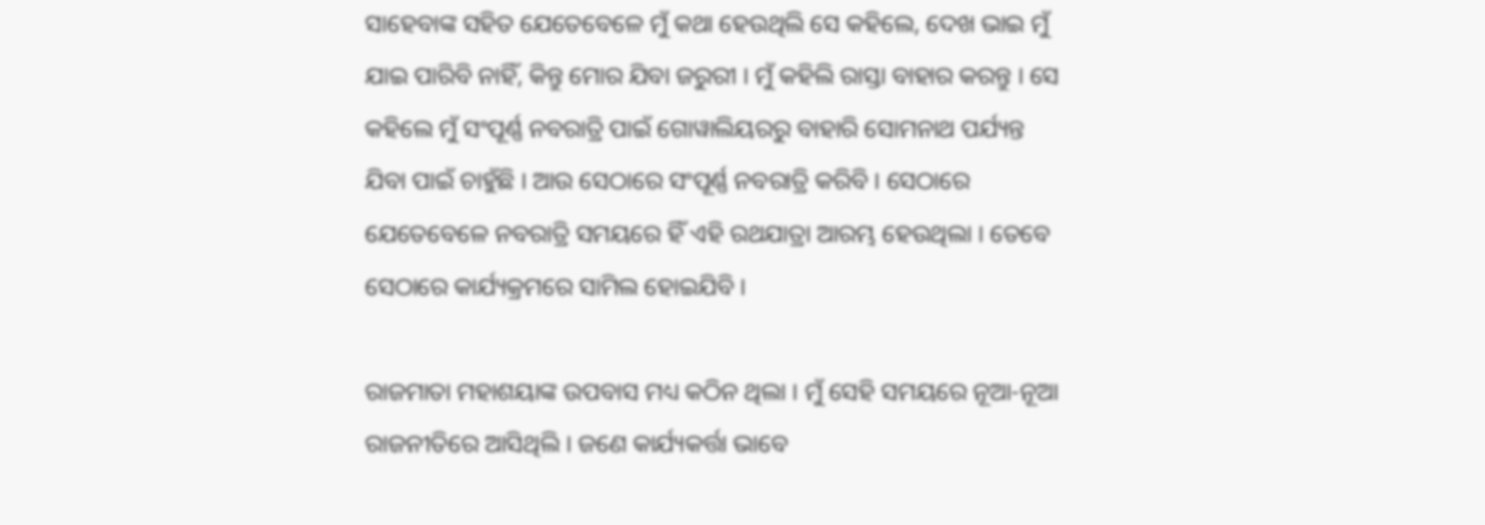ସାହେବାଙ୍କ ସହିତ ଯେତେବେଳେ ମୁଁ କଥା ହେଉଥିଲି ସେ କହିଲେ, ଦେଖ ଭାଇ ମୁଁ ଯାଇ ପାରିବି ନାହିଁ, କିନ୍ତୁ ମୋର ଯିବା ଜରୁରୀ । ମୁଁ କହିଲି ରାସ୍ତା ବାହାର କରନ୍ତୁ । ସେ କହିଲେ ମୁଁ ସଂପୂର୍ଣ୍ଣ ନବରାତ୍ରି ପାଇଁ ଗୋୱାଲିୟରରୁ ବାହାରି ସୋମନାଥ ପର୍ଯ୍ୟନ୍ତ ଯିବା ପାଇଁ ଚାହୁଁଛି । ଆଉ ସେଠାରେ ସଂପୂର୍ଣ୍ଣ ନବରାତ୍ରି କରିବି । ସେଠାରେ ଯେତେବେଳେ ନବରାତ୍ରି ସମୟରେ ହିଁ ଏହି ରଥଯାତ୍ରା ଆରମ୍ଭ ହେଉଥିଲା । ତେବେ ସେଠାରେ କାର୍ଯ୍ୟକ୍ରମରେ ସାମିଲ ହୋଇଯିବି ।

ରାଜମାତା ମହାଶୟାଙ୍କ ଉପବାସ ମଧ୍ୟ କଠିନ ଥିଲା । ମୁଁ ସେହି ସମୟରେ ନୂଆ-ନୂଆ ରାଜନୀତିରେ ଆସିଥିଲି । ଜଣେ କାର୍ଯ୍ୟକର୍ତ୍ତା ଭାବେ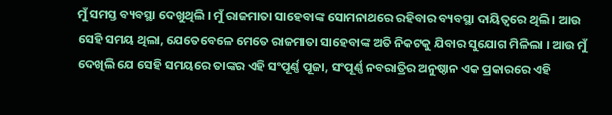ମୁଁ ସମସ୍ତ ବ୍ୟବସ୍ଥା ଦେଖୁଥିଲି । ମୁଁ ରାଜମାତା ସାହେବାଙ୍କ ସୋମନାଥରେ ରହିବାର ବ୍ୟବସ୍ଥା ଦାୟିତ୍ୱରେ ଥିଲି । ଆଉ ସେହି ସମୟ ଥିଲା, ଯେତେବେଳେ ମେତେ ରାଜମାତା ସାହେବାଙ୍କ ଅତି ନିକଟକୁ ଯିବାର ସୁଯୋଗ ମିଳିଲା । ଆଉ ମୁଁ ଦେଖିଲି ଯେ ସେହି ସମୟରେ ତାଙ୍କର ଏହି ସଂପୂର୍ଣ୍ଣ ପୂଜା, ସଂପୂର୍ଣ୍ଣ ନବରାତ୍ରିର ଅନୁଷ୍ଠାନ ଏକ ପ୍ରକାରରେ ଏହି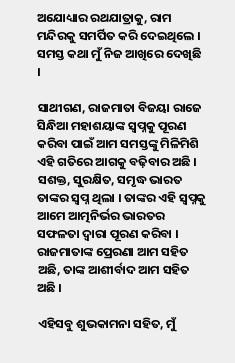ଅଯୋଧ୍ୟାର ରଥଯାତ୍ରାକୁ, ରାମ ମନ୍ଦିରକୁ ସମର୍ପିତ କରି ଦେଇଥିଲେ । ସମସ୍ତ କଥା ମୁଁ ନିଜ ଆଖିରେ ଦେଖିଛି ।

ସାଥୀଗଣ, ରାଜମାତା ବିଜୟା ରାଜେ ସିନ୍ଧିଆ ମହାଶୟାଙ୍କ ସ୍ୱପ୍ନକୁ ପୂରଣ କରିବା ପାଇଁ ଆମ ସମସ୍ତଙ୍କୁ ମିଳିମିଶି ଏହି ଗତିରେ ଆଗକୁ ବଢ଼ିବାର ଅଛି । ସଶକ୍ତ, ସୁରକ୍ଷିତ, ସମୃଦ୍ଧ ଭାରତ ତାଙ୍କର ସ୍ୱପ୍ନ ଥିଲା । ତାଙ୍କର ଏହି ସ୍ୱପ୍ନକୁ ଆମେ ଆତ୍ମନିର୍ଭର ଭାରତର ସଫଳତା ଦ୍ୱାରା ପୂରଣ କରିବା । ରାଜମାତାଙ୍କ ପ୍ରେରଣା ଆମ ସହିତ ଅଛି, ତାଙ୍କ ଆଶୀର୍ବାଦ ଆମ ସହିତ ଅଛି ।

ଏହିସବୁ ଶୁଭକାମନା ସହିତ, ମୁଁ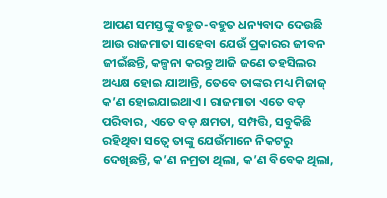ଆପଣ ସମସ୍ତଙ୍କୁ ବହୁତ-ବହୁତ ଧନ୍ୟବାଦ ଦେଉଛି ଆଉ ରାଜମାତା ସାହେବା ଯେଉଁ ପ୍ରକାରର ଜୀବନ ଜୀଇଁଛନ୍ତି, କଳ୍ପନା କରନ୍ତୁ ଆଜି ଜଣେ ତହସିଲର ଅଧ୍ୟକ୍ଷ ହୋଇ ଯାଆନ୍ତି, ତେବେ ତାଙ୍କର ମଧ୍ୟ ମିଜାଜ୍ କ’ଣ ହୋଇଯାଇଥାଏ । ରାଜମାତା ଏତେ ବଡ଼ ପରିବାର, ଏତେ ବଡ଼ କ୍ଷମତା, ସମ୍ପତ୍ତି, ସବୁକିଛି ରହିଥିବା ସତ୍ୱେ ତାଙ୍କୁ ଯେଉଁମାନେ ନିକଟରୁ ଦେଖିଛନ୍ତି, କ’ଣ ନମ୍ରତା ଥିଲା, କ’ଣ ବିବେକ ଥିଲା,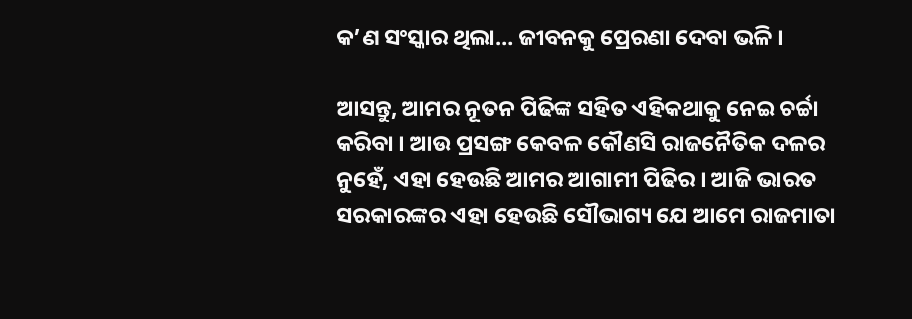କ’ଣ ସଂସ୍କାର ଥିଲା… ଜୀବନକୁ ପ୍ରେରଣା ଦେବା ଭଳି ।

ଆସନ୍ତୁ, ଆମର ନୂତନ ପିଢିଙ୍କ ସହିତ ଏହିକଥାକୁ ନେଇ ଚର୍ଚ୍ଚା କରିବା । ଆଉ ପ୍ରସଙ୍ଗ କେବଳ କୌଣସି ରାଜନୈତିକ ଦଳର ନୁହେଁ, ଏହା ହେଉଛି ଆମର ଆଗାମୀ ପିଢିର । ଆଜି ଭାରତ ସରକାରଙ୍କର ଏହା ହେଉଛି ସୌଭାଗ୍ୟ ଯେ ଆମେ ରାଜମାତା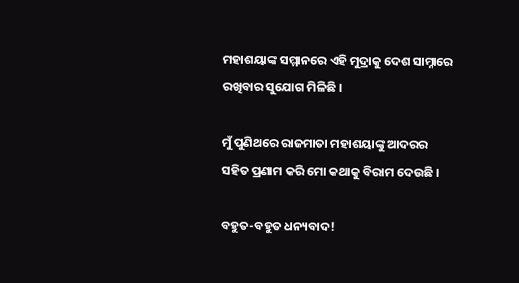ମହାଶୟାଙ୍କ ସମ୍ମାନରେ ଏହି ମୁଦ୍ରାକୁ ଦେଶ ସାମ୍ନାରେ ରଖିବାର ସୁଯୋଗ ମିଳିଛି ।

ମୁଁ ପୁଣିଥରେ ରାଜମାତା ମହାଶୟାଙ୍କୁ ଆଦରର ସହିତ ପ୍ରଣାମ କରି ମୋ କଥାକୁ ବିରାମ ଦେଉଛି ।

ବହୁତ-ବହୁତ ଧନ୍ୟବାଦ!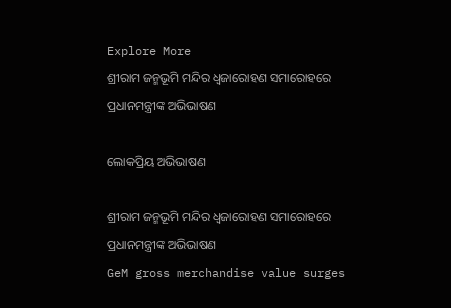Explore More
ଶ୍ରୀରାମ ଜନ୍ମଭୂମି ମନ୍ଦିର ଧ୍ଵଜାରୋହଣ ସମାରୋହରେ ପ୍ରଧାନମନ୍ତ୍ରୀଙ୍କ ଅଭିଭାଷଣ

ଲୋକପ୍ରିୟ ଅଭିଭାଷଣ

ଶ୍ରୀରାମ ଜନ୍ମଭୂମି ମନ୍ଦିର ଧ୍ଵଜାରୋହଣ ସମାରୋହରେ ପ୍ରଧାନମନ୍ତ୍ରୀଙ୍କ ଅଭିଭାଷଣ
GeM gross merchandise value surges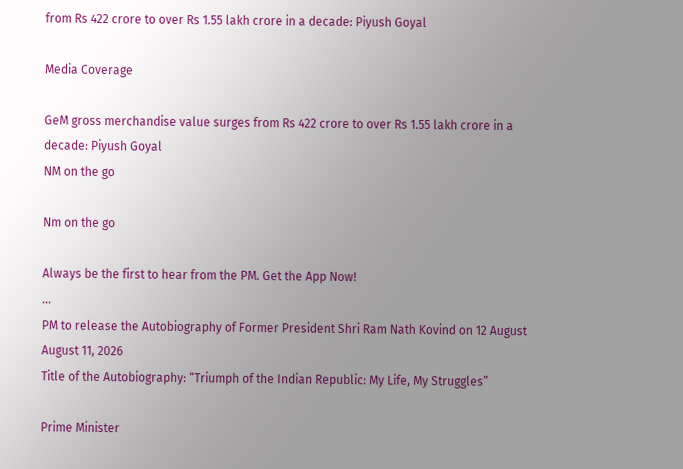from Rs 422 crore to over Rs 1.55 lakh crore in a decade: Piyush Goyal

Media Coverage

GeM gross merchandise value surges from Rs 422 crore to over Rs 1.55 lakh crore in a decade: Piyush Goyal
NM on the go

Nm on the go

Always be the first to hear from the PM. Get the App Now!
...
PM to release the Autobiography of Former President Shri Ram Nath Kovind on 12 August
August 11, 2026
Title of the Autobiography: “Triumph of the Indian Republic: My Life, My Struggles”

Prime Minister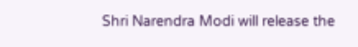Shri Narendra Modi will release the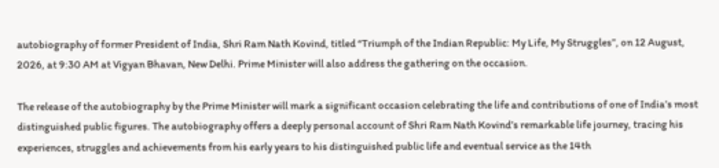autobiography of former President of India, Shri Ram Nath Kovind, titled “Triumph of the Indian Republic: My Life, My Struggles”, on 12 August, 2026, at 9:30 AM at Vigyan Bhavan, New Delhi. Prime Minister will also address the gathering on the occasion.

The release of the autobiography by the Prime Minister will mark a significant occasion celebrating the life and contributions of one of India’s most distinguished public figures. The autobiography offers a deeply personal account of Shri Ram Nath Kovind’s remarkable life journey, tracing his experiences, struggles and achievements from his early years to his distinguished public life and eventual service as the 14th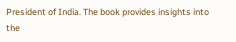President of India. The book provides insights into the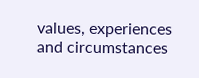values, experiences and circumstances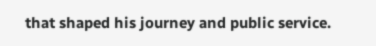that shaped his journey and public service.